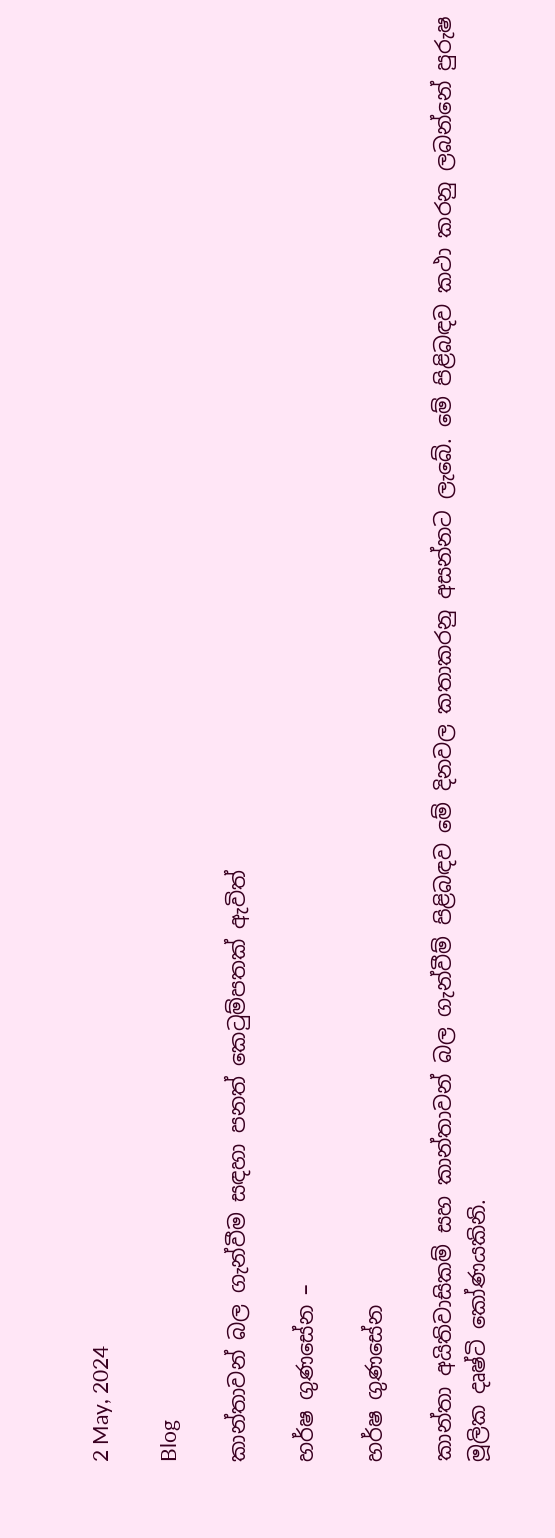2 May, 2024

Blog

කාන්තාවන් බල ගැන්වීම සඳහා පනත් කෙටුම්පතක් ඇවිත්

හර්ෂ ගුණසේන –

හර්ෂ ගුණසේන

කාන්තා අයිතිවාසිකම් සහ කාන්තාවන් බල ගැන්වීම් පිළිබඳව මේ දිනවල කතාකරනු අසන්නට ලැබේ. මේ පිළිබඳව කථා කරනු ලබන්නේ පුරුෂ මූලික දෘෂ්ටි කෝණයකිනි.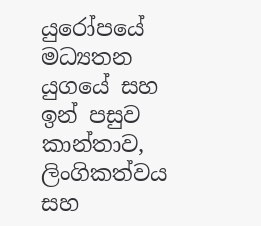යුරෝපයේ මධ්‍යතන යුගයේ සහ ඉන් පසුව කාන්තාව, ලිංගිකත්වය සහ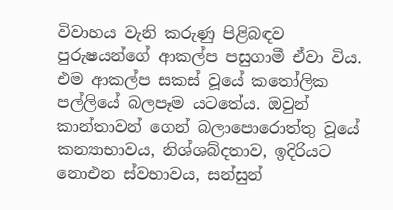විවාහය වැනි කරුණු පිළිබඳව පුරුෂයන්ගේ ආකල්ප පසුගාමී ඒවා විය. එම ආකල්ප සකස් වූයේ කතෝලික පල්ලියේ බලපෑම යටතේය. ඔවුන් කාන්තාවන් ගෙන් බලාපොරොත්තු වූයේ කන්‍යාභාවය, නිශ්ශබ්දතාව, ඉදිරියට නොඑන ස්වභාවය, සන්සුන්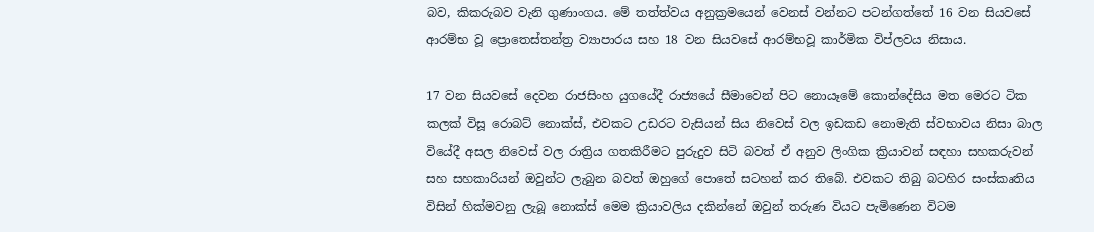බව, කිකරුබව වැනි ගුණාංගය. මේ තත්ත්වය අනුක්‍රමයෙන් වෙනස් වන්නට පටන්ගත්තේ 16 වන සියවසේ ආරම්භ වූ ප්‍රොතෙස්තන්ත්‍ර ව්‍යාපාරය සහ 18 වන සියවසේ ආරම්භවූ කාර්මික විප්ලවය නිසාය.

17 වන සියවසේ දෙවන රාජසිංහ යුගයේදී රාජ්‍යයේ සීමාවෙන් පිට නොයෑමේ කොන්දේසිය මත මෙරට ටික කලක් විසූ රොබට් නොක්ස්, එවකට උඩරට වැසියන් සිය නිවෙස් වල ඉඩකඩ නොමැති ස්වභාවය නිසා බාල වියේදී අසල නිවෙස් වල රාත්‍රිය ගතකිරීමට පුරුදුව සිටි බවත් ඒ අනුව ලිංගික ක්‍රියාවන් සඳහා සහකරුවන් සහ සහකාරියන් ඔවුන්ට ලැබුන බවත් ඔහුගේ පොතේ සටහන් කර තිබේ. එවකට තිබු බටහිර සංස්කෘතිය විසින් හික්මවනු ලැබූ නොක්ස් මෙම ක්‍රියාවලිය දකින්නේ ඔවුන් තරුණ වියට පැමිණෙන විටම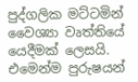පුද්ගලික මට්ටමින් වෛශ්‍යා වෘත්තියේ යෙදීමක් ලෙසයි. එමෙන්ම පුරුෂයන්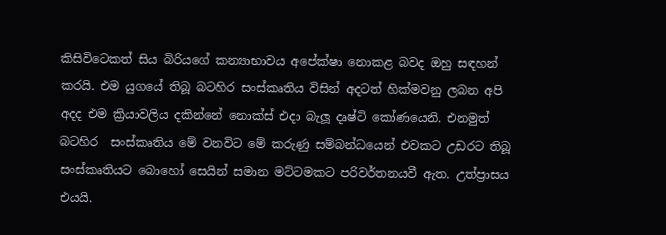කිසිවිටෙකත් සිය බිරියගේ කන්‍යාභාවය අපේක්ෂා නොකළ බවද ඔහු සඳහන් කරයි. එම යුගයේ තිබූ බටහිර සංස්කෘතිය විසින් අදටත් හික්මවනු ලබන අපි අදද එම ක්‍රියාවලිය දකින්නේ නොක්ස් එදා බැලූ දෘෂ්ටි කෝණයෙනි. එනමුත් බටහිර  සංස්කෘතිය මේ වනවිට මේ කරුණු සම්බන්ධයෙන් එවකට උඩරට තිබූ සංස්කෘතියට බොහෝ සෙයින් සමාන මට්ටමකට පරිවර්තනයවී ඇත. උත්ප්‍රාසය එයයි.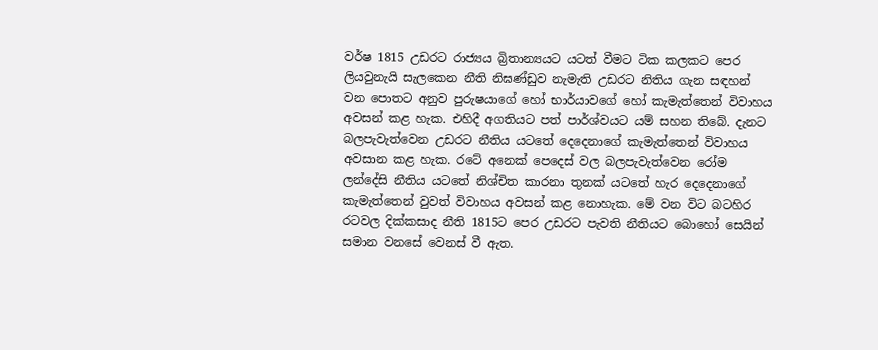වර්ෂ 1815 උඩරට රාජ්‍යය බ්‍රිතාන්‍යයට යටත් වීමට ටික කලකට පෙර ලියවුනැයි සැලකෙන නීති නිඝණ්ඩුව නැමැති උඩරට නිතිය ගැන සඳහන් වන පොතට අනුව පුරුෂයාගේ හෝ භාර්යාවගේ හෝ කැමැත්තෙන් විවාහය අවසන් කළ හැක. එහිදී අගතියට පත් පාර්ශ්වයට යම් සහන තිබේ. දැනට බලපැවැත්වෙන උඩරට නීතිය යටතේ දෙදෙනාගේ කැමැත්තෙන් විවාහය අවසාන කළ හැක. රටේ අනෙක් පෙදෙස් වල බලපැවැත්වෙන රෝම ලන්දේසි නීතිය යටතේ නිශ්චිත කාරනා තුනක් යටතේ හැර දෙදෙනාගේ කැමැත්තෙන් වුවත් විවාහය අවසන් කළ නොහැක. මේ වන විට බටහිර රටවල දික්කසාද නීති 1815ට පෙර උඩරට පැවති නීතියට බොහෝ සෙයින් සමාන වනසේ වෙනස් වී ඇත.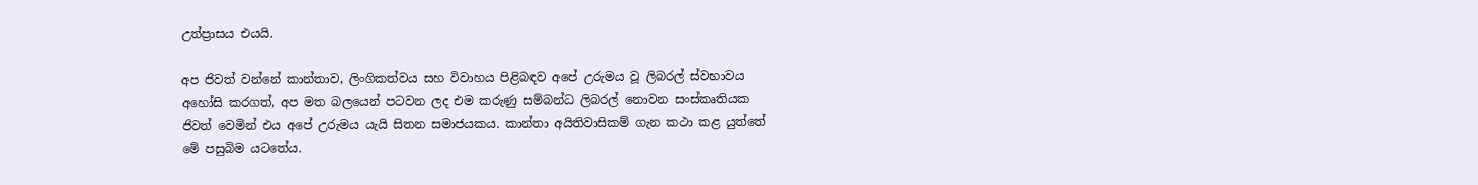උත්ප්‍රාසය එයයි.

අප ජිවත් වන්නේ කාන්තාව, ලිංගිකත්වය සහ විවාහය පිළිබඳව අපේ උරුමය වූ ලිබරල් ස්වභාවය අහෝසි කරගත්, අප මත බලයෙන් පටවන ලද එම කරුණු සම්බන්ධ ලිබරල් නොවන සංස්කෘතියක ජිවත් වෙමින් එය අපේ උරුමය යැයි සිතන සමාජයකය. කාන්තා අයිතිවාසිකම් ගැන කථා කළ යුත්තේ මේ පසුබිම යටතේය.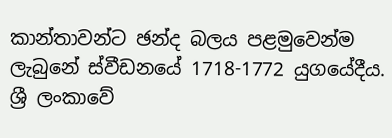කාන්තාවන්ට ඡන්ද බලය පළමුවෙන්ම ලැබුනේ ස්වීඩනයේ 1718-1772 යුගයේදීය. ශ්‍රී ලංකාවේ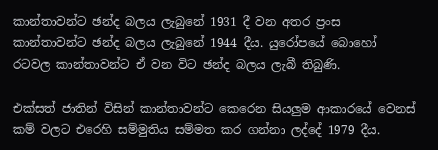කාන්තාවන්ට ඡන්ද බලය ලැබුනේ 1931 දී වන අතර ප්‍රංස කාන්තාවන්ට ඡන්ද බලය ලැබුනේ 1944 දීය. යුරෝපයේ බොහෝ රටවල කාන්තාවන්ට ඒ වන විට ඡන්ද බලය ලැබී තිබුණි.

එක්සත් ජාතින් විසින් කාන්තාවන්ට කෙරෙන සියලුම ආකාරයේ වෙනස් කම් වලට එරෙහි සම්මුතිය සම්මත කර ගන්නා ලද්දේ 1979 දීය.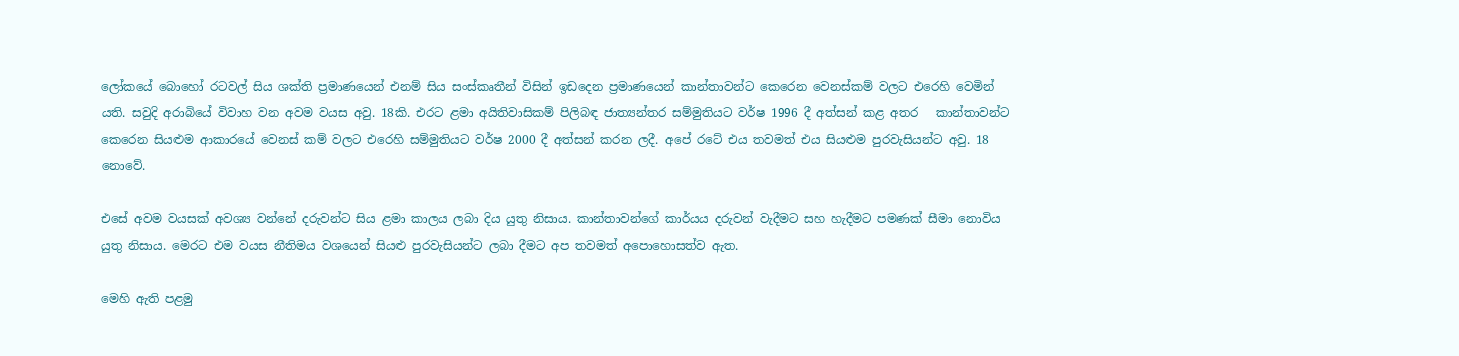ලෝකයේ බොහෝ රටවල් සිය ශක්ති ප්‍රමාණයෙන් එනම් සිය සංස්කෘතීන් විසින් ඉඩදෙන ප්‍රමාණයෙන් කාන්තාවන්ට කෙරෙන වෙනස්කම් වලට එරෙහි වෙමින් යති. සවුදි අරාබියේ විවාහ වන අවම වයස අවු. 18කි. එරට ළමා අයිතිවාසිකම් පිලිබඳ ජාත්‍යන්තර සම්මුතියට වර්ෂ 1996 දී අත්සන් කළ අතර   කාන්තාවන්ට කෙරෙන සියළුම ආකාරයේ වෙනස් කම් වලට එරෙහි සම්මුතියට වර්ෂ 2000 දී අත්සන් කරන ලදී. අපේ රටේ එය තවමත් එය සියළුම පුරවැසියන්ට අවු. 18 නොවේ.

එසේ අවම වයසක් අවශ්‍ය වන්නේ දරුවන්ට සිය ළමා කාලය ලබා දිය යුතු නිසාය. කාන්තාවන්ගේ කාර්යය දරුවන් වැදීමට සහ හැදීමට පමණක් සීමා නොවිය යුතු නිසාය. මෙරට එම වයස නීතිමය වශයෙන් සියළු පුරවැසියන්ට ලබා දීමට අප තවමත් අපොහොසත්ව ඇත.

මෙහි ඇති පළමු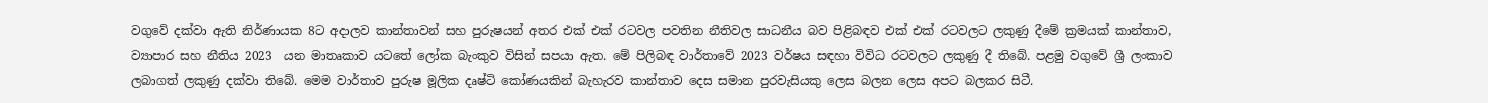වගුවේ දක්වා ඇති නිර්ණායක 8ට අදාලව කාන්තාවන් සහ පුරුෂයන් අතර එක් එක් රටවල පවතින නීතිවල සාධනීය බව පිළිබඳව එක් එක් රටවලට ලකුණු දීමේ ක්‍රමයක් කාන්තාව, ව්‍යාපාර සහ නීතිය 2023  යන මාතෘකාව යටතේ ලෝක බැංකුව විසින් සපයා ඇත. මේ පිලිබඳ වාර්තාවේ 2023 වර්ෂය සඳහා විවිධ රටවලට ලකුණු දී තිබේ. පළමු වගුවේ ශ්‍රී ලංකාව ලබාගත් ලකුණු දක්වා තිබේ. මෙම වාර්තාව පුරුෂ මූලික දෘෂ්ටි කෝණයකින් බැහැරව කාන්තාව දෙස සමාන පුරවැසියකු ලෙස බලන ලෙස අපට බලකර සිටී.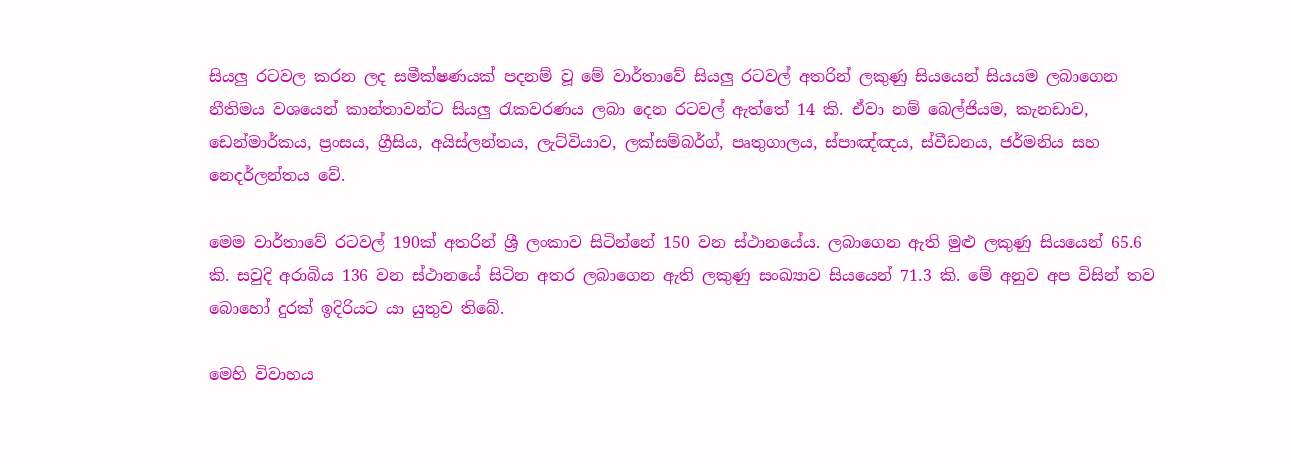සියලු රටවල කරන ලද සමීක්ෂණයක් පදනම් වූ මේ වාර්තාවේ සියලු රටවල් අතරින් ලකුණු සියයෙන් සියයම ලබාගෙන නීතිමය වශයෙන් කාන්තාවන්ට සියලු රැකවරණය ලබා දෙන රටවල් ඇත්තේ 14 කි. ඒවා නම් බෙල්ජියම, කැනඩාව, ඩෙන්මාර්කය, ප්‍රංසය, ග්‍රීසිය, අයිස්ලන්තය, ලැට්වියාව, ලක්සම්බර්ග්, පෘතුගාලය, ස්පාඤ්ඤය, ස්වීඩනය, ජර්මනිය සහ නෙදර්ලන්තය වේ.

මෙම වාර්තාවේ රටවල් 190ක් අතරින් ශ්‍රී ලංකාව සිටින්නේ 150 වන ස්ථානයේය. ලබාගෙන ඇති මුළු ලකුණු සියයෙන් 65.6 කි. සවුදි අරාබිය 136 වන ස්ථානයේ සිටින අතර ලබාගෙන ඇති ලකුණු සංඛ්‍යාව සියයෙන් 71.3 කි. මේ අනුව අප විසින් තව බොහෝ දුරක් ඉදිරියට යා යුතුව තිබේ.

මෙහි විවාහය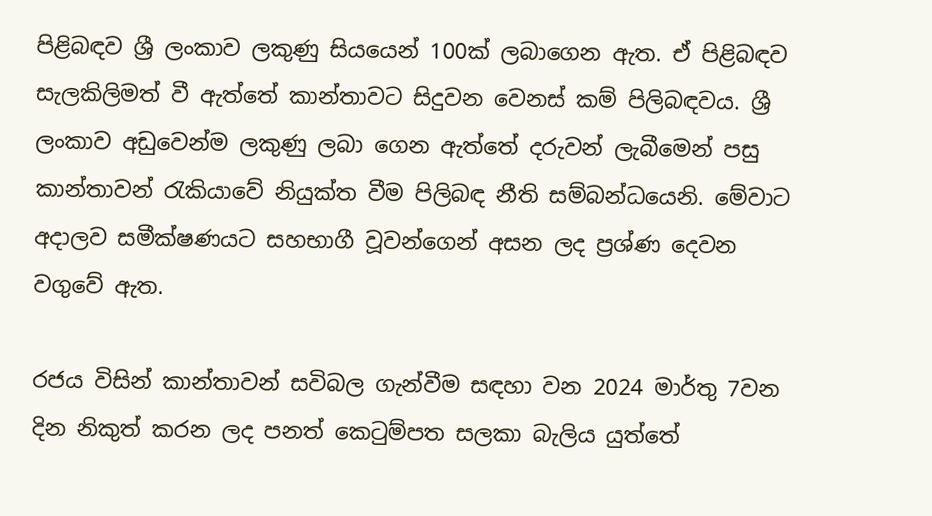පිළිබඳව ශ්‍රී ලංකාව ලකුණු සියයෙන් 100ක් ලබාගෙන ඇත. ඒ පිළිබඳව සැලකිලිමත් වී ඇත්තේ කාන්තාවට සිදුවන වෙනස් කම් පිලිබඳවය. ශ්‍රී ලංකාව අඩුවෙන්ම ලකුණු ලබා ගෙන ඇත්තේ දරුවන් ලැබීමෙන් පසු කාන්තාවන් රැකියාවේ නියුක්ත වීම පිලිබඳ නීති සම්බන්ධයෙනි. මේවාට අදාලව සමීක්ෂණයට සහභාගී වූවන්ගෙන් අසන ලද ප්‍රශ්ණ දෙවන වගුවේ ඇත.

රජය විසින් කාන්තාවන් සවිබල ගැන්වීම සඳහා වන 2024 මාර්තු 7වන දින නිකුත් කරන ලද පනත් කෙටුම්පත සලකා බැලිය යුත්තේ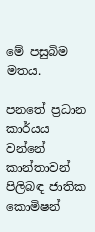මේ පසුබිම මතය.

පනතේ ප්‍රධාන කාර්යය වන්නේ කාන්තාවන් පිලිබඳ ජාතික කොමිෂන්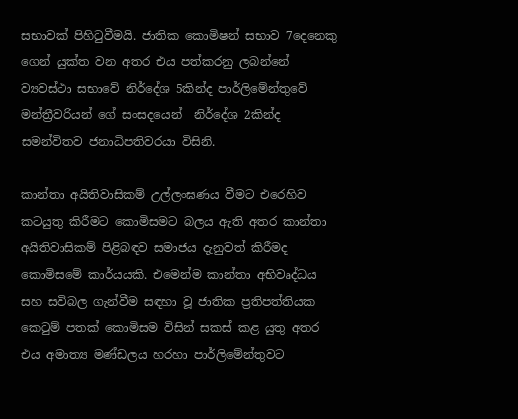සභාවක් පිහිටුවීමයි. ජාතික කොමිෂන් සභාව 7දෙනෙකු ගෙන් යුක්ත වන අතර එය පත්කරනු ලබන්නේ ව්‍යවස්ථා සභාවේ නිර්දේශ 5කින්ද පාර්ලිමේන්තුවේ මන්ත්‍රීවරියන් ගේ සංසදයෙන්  නිර්දේශ 2කින්ද සමන්විතව ජනාධිපතිවරයා විසිනි.

කාන්තා අයිතිවාසිකම් උල්ලංඝණය වීමට එරෙහිව කටයුතු කිරීමට කොමිසමට බලය ඇති අතර කාන්තා අයිතිවාසිකම් පිළිබඳව සමාජය දැනුවත් කිරීමද කොමිසමේ කාර්යයකි. එමෙන්ම කාන්තා අභිවෘද්ධය සහ සවිබල ගැන්වීම සඳහා වූ ජාතික ප්‍රතිපත්තියක කෙටුම් පතක් කොමිසම විසින් සකස් කළ යුතු අතර එය අමාත්‍ය මණ්ඩලය හරහා පාර්ලිමේන්තුවට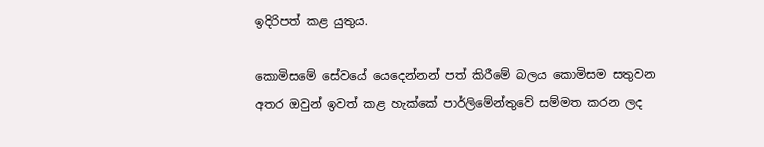ඉදිරිපත් කළ යුතුය.

කොමිසමේ සේවයේ යෙදෙන්නන් පත් කිරීමේ බලය කොමිසම සතුවන අතර ඔවුන් ඉවත් කළ හැක්කේ පාර්ලිමේන්තුවේ සම්මත කරන ලද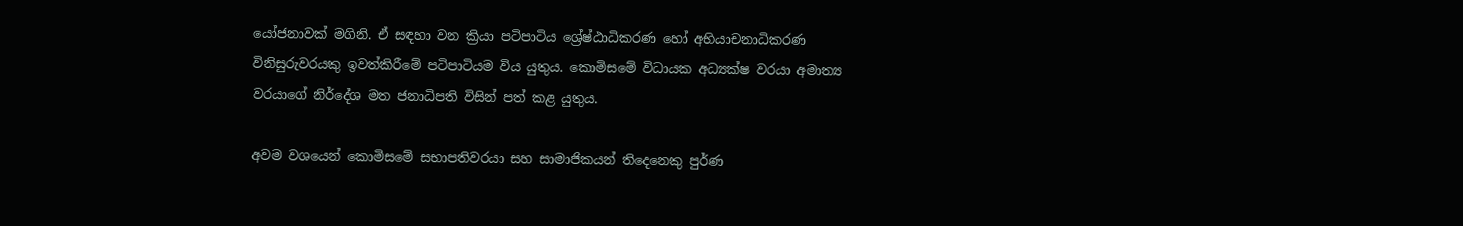යෝජනාවක් මගිනි. ඒ සඳහා වන ක්‍රියා පටිපාටිය ශ්‍රේෂ්ඨාධිකරණ හෝ අභියාචනාධිකරණ විනිසුරුවරයකු ඉවත්කිරීමේ පටිපාටියම විය යුතුය. කොමිසමේ විධායක අධ්‍යක්ෂ වරයා අමාත්‍ය වරයාගේ නිර්දේශ මත ජනාධිපති විසින් පත් කළ යුතුය.

අවම වශයෙන් කොමිසමේ සභාපතිවරයා සහ සාමාජිකයන් තිදෙනෙකු පුර්ණ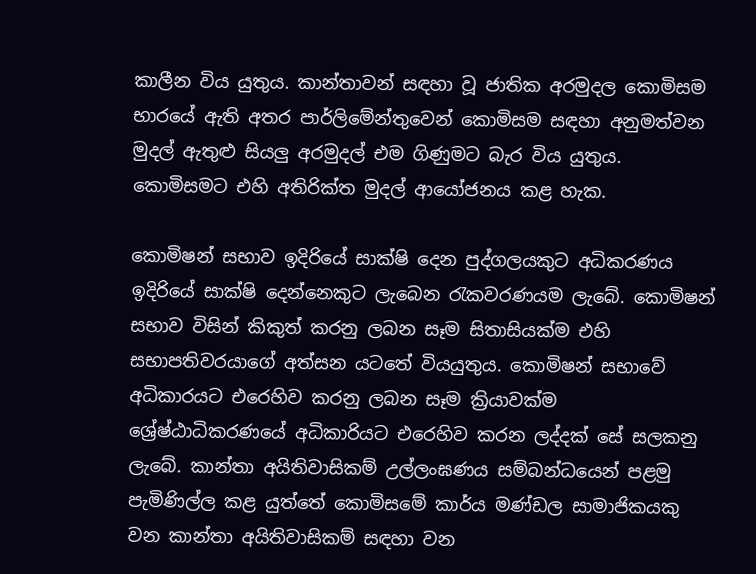කාලීන විය යුතුය. කාන්තාවන් සඳහා වූ ජාතික අරමුදල කොමිසම භාරයේ ඇති අතර පාර්ලිමේන්තුවෙන් කොමිසම සඳහා අනුමත්වන මුදල් ඇතුළු සියලු අරමුදල් එම ගිණුමට බැර විය යුතුය. කොමිසමට එහි අතිරික්ත මුදල් ආයෝජනය කළ හැක.

කොමිෂන් සභාව ඉදිරියේ සාක්ෂි දෙන පුද්ගලයකුට අධිකරණය ඉදිරියේ සාක්ෂි දෙන්නෙකුට ලැබෙන රැකවරණයම ලැබේ. කොමිෂන් සභාව විසින් කිකුත් කරනු ලබන සෑම සිතාසියක්ම එහි සභාපතිවරයාගේ අත්සන යටතේ වියයුතුය. කොමිෂන් සභාවේ අධිකාරයට එරෙහිව කරනු ලබන සෑම ක්‍රියාවක්ම ශ්‍රේෂ්ඨාධිකරණයේ අධිකාරියට එරෙහිව කරන ලද්දක් සේ සලකනු ලැබේ. කාන්තා අයිතිවාසිකම් උල්ලංඝණය සම්බන්ධයෙන් පළමු පැමිණිල්ල කළ යුත්තේ කොමිසමේ කාර්ය මණ්ඩල සාමාජිකයකු වන කාන්තා අයිතිවාසිකම් සඳහා වන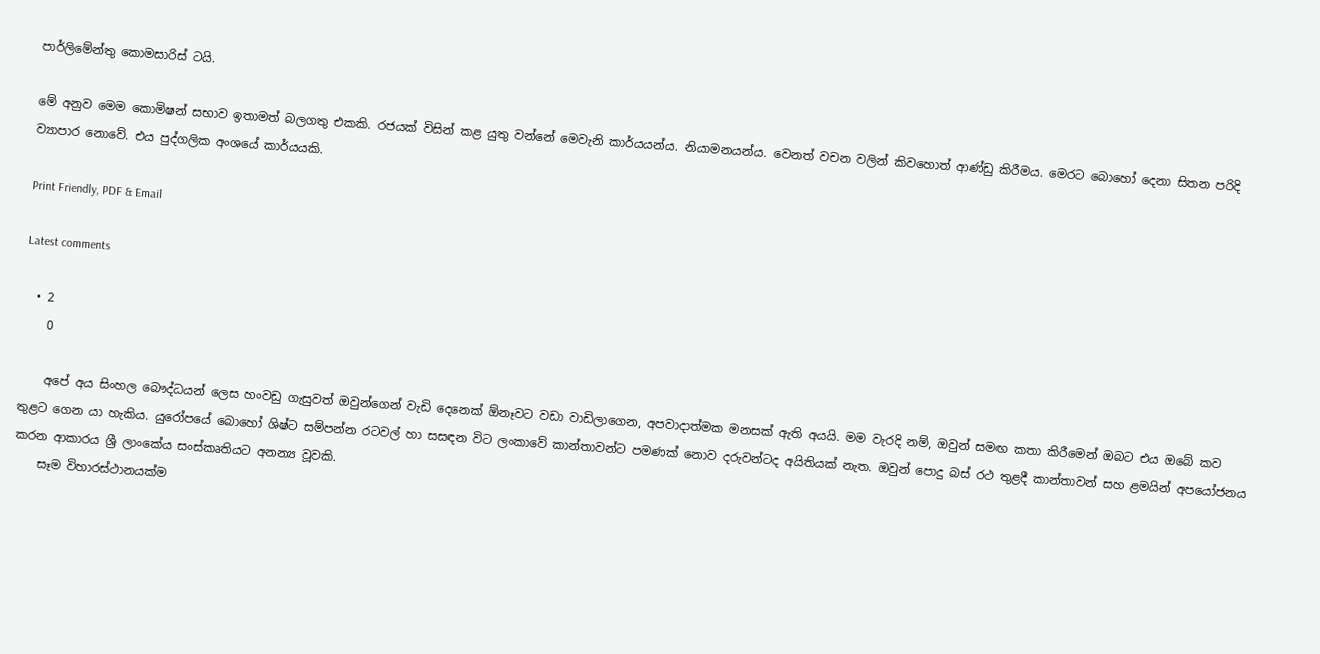පාර්ලිමේන්තු කොමසාරිස් ටයි.

මේ අනුව මෙම කොමිෂන් සභාව ඉතාමත් බලගතු එකකි. රජයක් විසින් කළ යුතු වන්නේ මෙවැනි කාර්යයන්ය. නියාමනයන්ය. වෙනත් වචන වලින් කිවහොත් ආණ්ඩු කිරීමය. මෙරට බොහෝ දෙනා සිතන පරිදි ව්‍යාපාර නොවේ. එය පුද්ගලික අංශයේ කාර්යයකි.

Print Friendly, PDF & Email

Latest comments

  • 2
    0

    අපේ අය සිංහල බෞද්ධයන් ලෙස හංවඩු ගැසුවත් ඔවුන්ගෙන් වැඩි දෙනෙක් ඕනෑවට වඩා වාඩිලාගෙන, අපවාදාත්මක මනසක් ඇති අයයි. මම වැරදි නම්, ඔවුන් සමඟ කතා කිරීමෙන් ඔබට එය ඔබේ කව තුළට ගෙන යා හැකිය. යුරෝපයේ බොහෝ ශිෂ්ට සම්පන්න රටවල් හා සසඳන විට ලංකාවේ කාන්තාවන්ට පමණක් නොව දරුවන්ටද අයිතියක් නැත. ඔවුන් පොදු බස් රථ තුළදී කාන්තාවන් සහ ළමයින් අපයෝජනය කරන ආකාරය ශ්‍රී ලාංකේය සංස්කෘතියට අනන්‍ය වූවකි.
    සෑම විහාරස්ථානයක්ම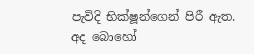පැවිදි භික්ෂූන්ගෙන් පිරී ඇත. අද බොහෝ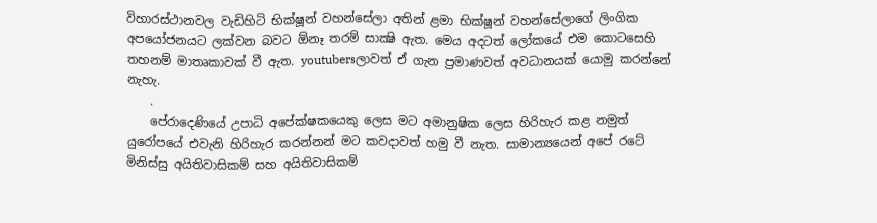විහාරස්ථානවල වැඩිහිටි භික්ෂූන් වහන්සේලා අතින් ළමා භික්ෂූන් වහන්සේලාගේ ලිංගික අපයෝජනයට ලක්වන බවට ඕනෑ තරම් සාක්‍ෂි ඇත. මෙය අදටත් ලෝකයේ එම කොටසෙහි තහනම් මාතෘකාවක් වී ඇත. youtubersලාවත් ඒ ගැන ප්‍රමාණවත් අවධානයක් යොමු කරන්නේ නැහැ.
    .
    පේරාදෙණියේ උපාධි අපේක්ෂකයෙකු ලෙස මට අමානුෂික ලෙස හිරිහැර කළ නමුත් යුරෝපයේ එවැනි හිරිහැර කරන්නන් මට කවදාවත් හමු වී නැත. සාමාන්‍යයෙන් අපේ රටේ මිනිස්සු අයිතිවාසිකම් සහ අයිතිවාසිකම්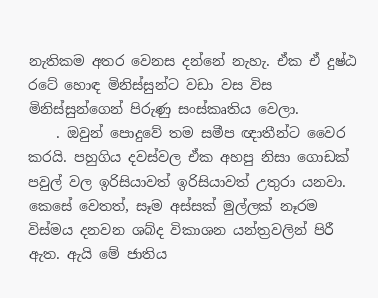නැතිකම අතර වෙනස දන්නේ නැහැ. ඒක ඒ දුෂ්ඨ රටේ හොඳ මිනිස්සුන්ට වඩා වස විස මිනිස්සුන්ගෙන් පිරුණු සංස්කෘතිය වෙලා.
    . ඔවුන් පොදුවේ තම සමීප ඥාතීන්ට වෛර කරයි. පහුගිය දවස්වල ඒක අහපු නිසා ගොඩක් පවුල් වල ඉරිසියාවත් ඉරිසියාවත් උතුරා යනවා. කෙසේ වෙතත්, සෑම අස්සක් මුල්ලක් නෑරම විස්මය දනවන ශබ්ද විකාශන යන්ත්‍රවලින් පිරී ඇත. ඇයි මේ ජාතිය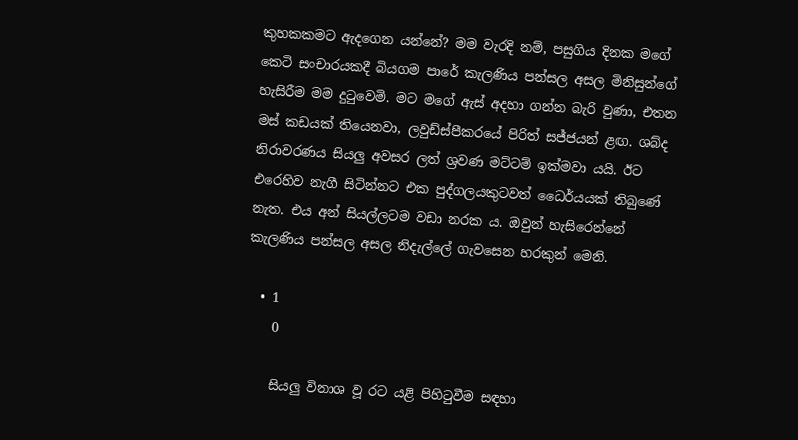කුහකකමට ඇදගෙන යන්නේ? මම වැරදි නම්, පසුගිය දිනක මගේ කෙටි සංචාරයකදී බියගම පාරේ කැලණිය පන්සල අසල මිනිසුන්ගේ හැසිරීම මම දුටුවෙමි. මට මගේ ඇස් අදහා ගන්න බැරි වුණා, එතන මස් කඩයක් තියෙනවා, ලවුඩ්ස්පීකරයේ පිරිත් සජ්ජයන් ළඟ. ශබ්ද නිරාවරණය සියලු අවසර ලත් ශ්‍රවණ මට්ටම් ඉක්මවා යයි. ඊට එරෙහිව නැගී සිටින්නට එක පුද්ගලයකුටවත් ධෛර්යයක් තිබුණේ නැත. එය අන් සියල්ලටම වඩා නරක ය. ඔවුන් හැසිරෙන්නේ කැලණිය පන්සල අසල නිදැල්ලේ ගැවසෙන හරකුන් මෙනි.

  • 1
    0

    සියලු විනාශ වූ රට යළි පිහිටුවීම සඳහා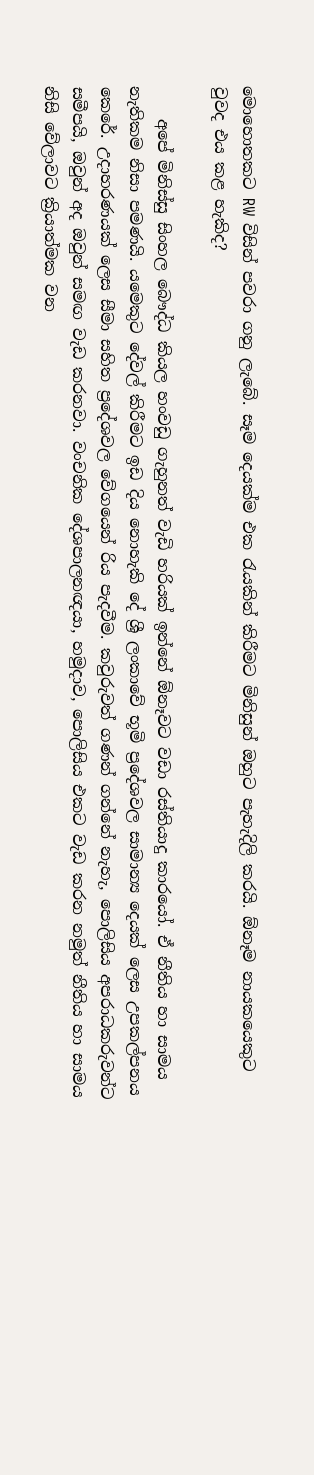මොහොතකට RW විසින් පවරා ගනු ලැබේ. සෑම දෙයක්ම එක රැයකින් කිරීමට මිනිසුන් ඔහුට පැහැදිලි කරයි. ඕනෑම නායකයෙකුට වුවද එය කළ හැකිද?

    අපේ මිනිස්සු සිංහල බෞද්ධ කියල හංවඩු ගැහුනත් වැඩි හරියක් ඉන්නේ ඕනෑවට වඩා රස්තියාදු කාරයෝ. ඒ නීතිය හා සාමය නැතිකම නිසා පමණයි. යමෙකුට දේවල් කිරීමට ඉඩ දිය නොහැකි දේ ශ්‍රී ලංකාවේ භූමි ප්‍රදේශවල සාමාන්‍ය දෙයක් ලෙස උපකල්පනය කෙරේ. උදාහරණයක් ලෙස සීමා සහිත ප්‍රදේශවල වේගයෙන් රිය පැදවීම. කවුරුවත් ගණන් ගන්නේ නැහැ, පොලිසිය අපරාධකරුවන්ට සමීපයි, ඔවුන් අද ඔවුන් සමඟ වැඩ කරනවා. වංචනික දේශපාලනඥයා, හමුදාව, පොලිසිය එකට වැඩ කරන නමුත් නීතිය හා සාමය නිසි වේලාවට ක්‍රියාත්මක වන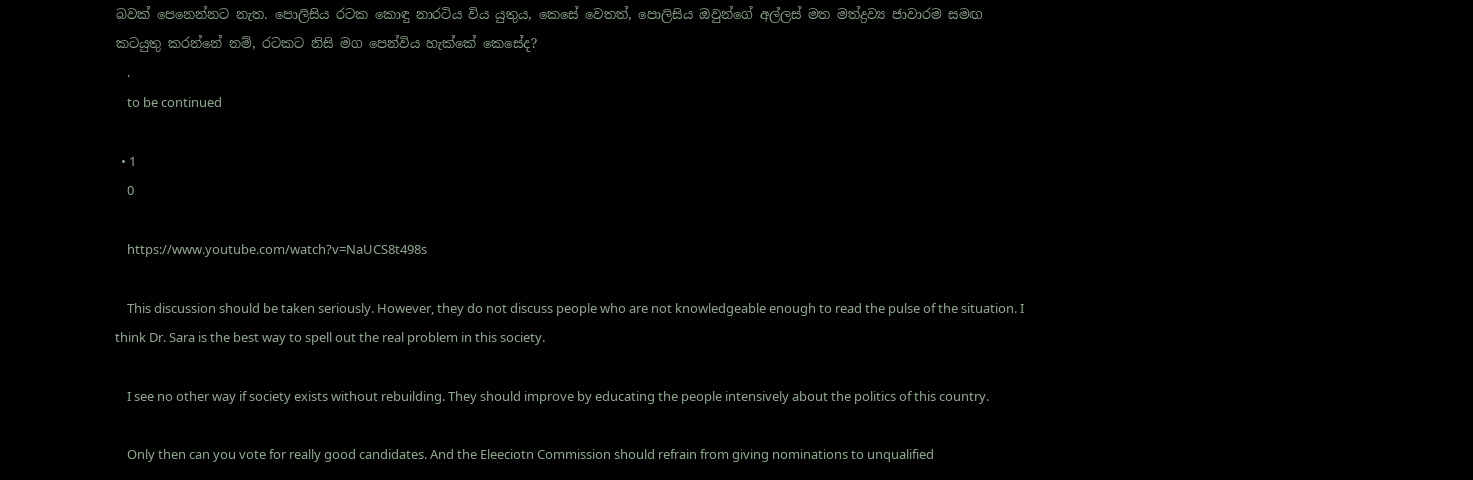බවක් පෙනෙන්නට නැත. පොලිසිය රටක කොඳු නාරටිය විය යුතුය, කෙසේ වෙතත්, පොලිසිය ඔවුන්ගේ අල්ලස් මත මත්ද්‍රව්‍ය ජාවාරම සමඟ කටයුතු කරන්නේ නම්, රටකට නිසි මග පෙන්විය හැක්කේ කෙසේද?
    .
    to be continued

  • 1
    0

    https://www.youtube.com/watch?v=NaUCS8t498s

    This discussion should be taken seriously. However, they do not discuss people who are not knowledgeable enough to read the pulse of the situation. I think Dr. Sara is the best way to spell out the real problem in this society.

    I see no other way if society exists without rebuilding. They should improve by educating the people intensively about the politics of this country.

    Only then can you vote for really good candidates. And the Eleeciotn Commission should refrain from giving nominations to unqualified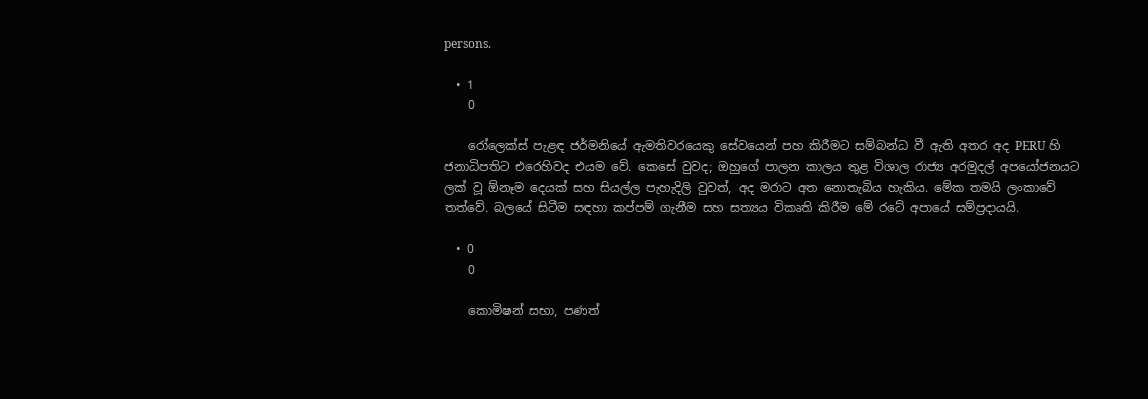persons.

  • 1
    0

    රෝලෙක්ස් පැළඳ ජර්මනියේ ඇමතිවරයෙකු සේවයෙන් පහ කිරීමට සම්බන්ධ වී ඇති අතර අද PERU හි ජනාධිපතිට එරෙහිවද එයම වේ. කෙසේ වුවද; ඔහුගේ පාලන කාලය තුළ විශාල රාජ්‍ය අරමුදල් අපයෝජනයට ලක් වූ ඕනෑම දෙයක් සහ සියල්ල පැහැදිලි වුවත්, අද මරාට අත නොතැබිය හැකිය. මේක තමයි ලංකාවේ තත්වේ. බලයේ සිටීම සඳහා කප්පම් ගැනීම සහ සත්‍යය විකෘති කිරීම මේ රටේ අපායේ සම්ප්‍රදායයි.

  • 0
    0

    කොමිෂන් සභා, පණත්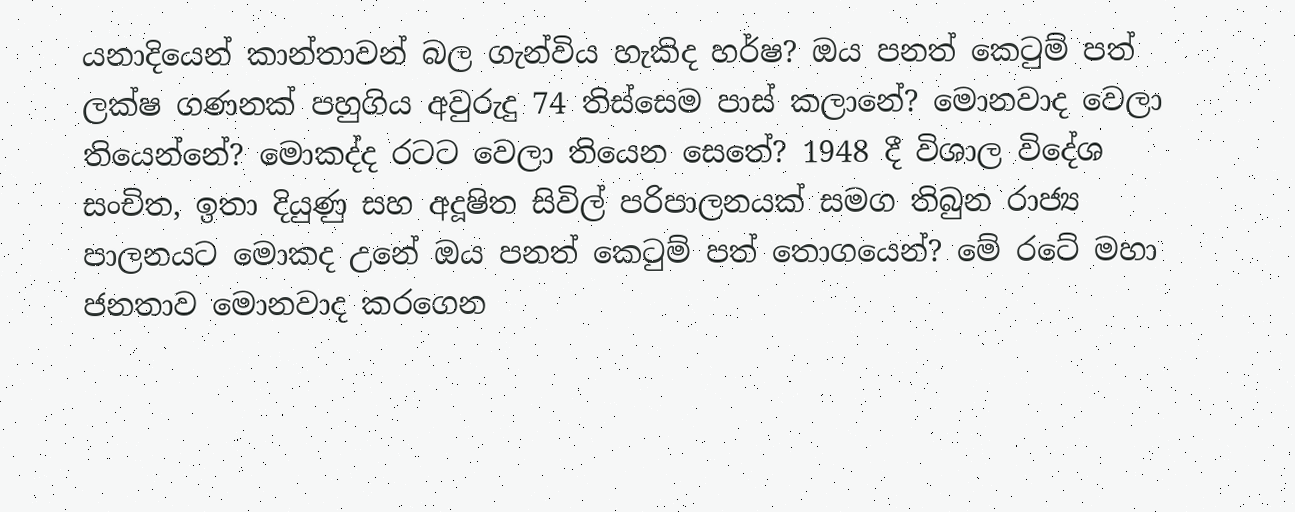යනාදියෙන් කාන්තාවන් බල ගැන්විය හැකිද හර්ෂ? ඔය පනත් කෙටුම් පත් ලක්ෂ ගණනක් පහුගිය අවුරුදු 74 තිස්සෙම පාස් කලානේ? මොනවාද වෙලා තියෙන්නේ? මොකද්ද රටට වෙලා තියෙන සෙතේ? 1948 දී විශාල විදේශ සංචිත, ඉතා දියුණු සහ අදූෂිත සිවිල් පරිපාලනයක් සමග තිබුන රාජ්‍ය පාලනයට මොකද උනේ ඔය පනත් කෙටුම් පත් තොගයෙන්? මේ රටේ මහා ජනතාව මොනවාද කරගෙන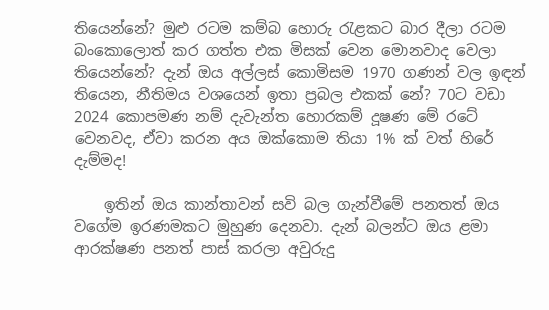තියෙන්නේ? මුළු රටම කම්බ හොරු රැළකට බාර දීලා රටම බංකොලොත් කර ගත්ත එක මිසක් වෙන මොනවාද වෙලා තියෙන්නේ? දැන් ඔය අල්ලස් කොමිසම 1970 ගණන් වල ඉඳන් තියෙන, නීතිමය වශයෙන් ඉතා ප්‍රබල එකක් නේ? 70ට වඩා 2024 කොපමණ නම් දැවැන්ත හොරකම් දූෂණ මේ රටේ වෙනවද, ඒවා කරන අය ඔක්කොම තියා 1% ක් වත් හිරේ දැම්මද!

    ඉතින් ඔය කාන්තාවන් සවි බල ගැන්වීමේ පනතත් ඔය වගේම ඉරණමකට මුහුණ දෙනවා. දැන් බලන්ට ඔය ළමා ආරක්ෂණ පනත් පාස් කරලා අවුරුදු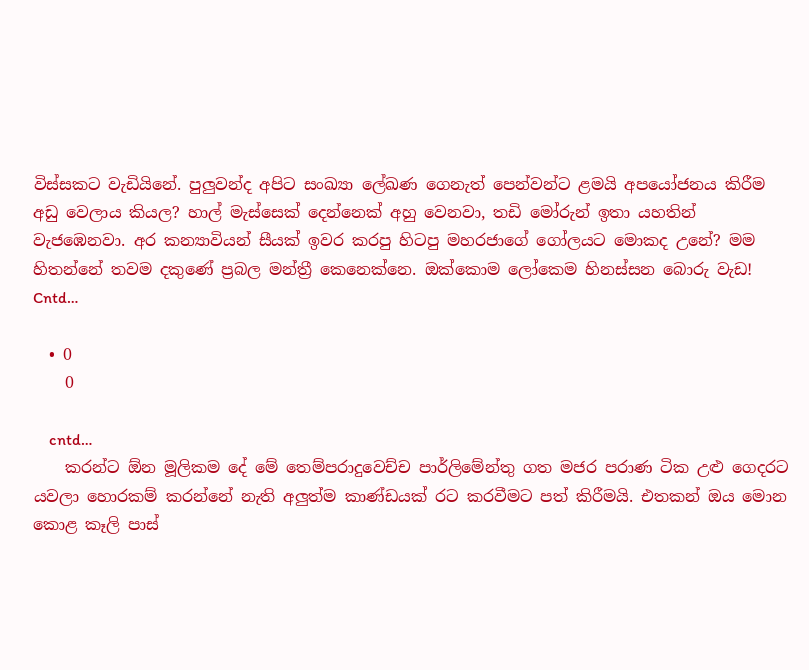විස්සකට වැඩියිනේ. පුලුවන්ද අපිට සංඛ්‍යා ලේඛණ ගෙනැත් පෙන්වන්ට ළමයි අපයෝජනය කිරීම අඩු වෙලාය කියල? හාල් මැස්සෙක් දෙන්නෙක් අහු වෙනවා, තඩි මෝරුන් ඉතා යහතින් වැජඹෙනවා. අර කන්‍යාවියන් සීයක් ඉවර කරපු හිටපු මහරජාගේ ගෝලයට මොකද උනේ? මම හිතන්නේ තවම දකුණේ ප්‍රබල මන්ත්‍රී කෙනෙක්නෙ. ඔක්කොම ලෝකෙම හිනස්සන බොරු වැඩ! Cntd…

  • 0
    0

    cntd…
    කරන්ට ඕන මූලිකම දේ මේ තෙම්පරාදුවෙච්ච පාර්ලිමේන්තු ගත මජර පරාණ ටික උළු ගෙදරට යවලා හොරකම් කරන්නේ නැති අලුත්ම කාණ්ඩයක් රට කරවීමට පත් කිරීමයි. එතකන් ඔය මොන කොළ කෑලි පාස්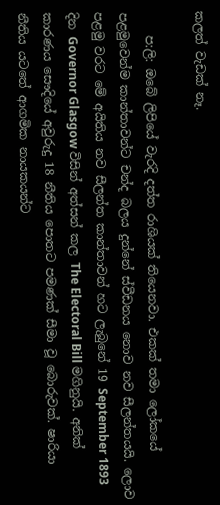කලත් වැඩක් නෑ.

    ප:ලි: ඔබේ ලිපියේ වැරදි දත්ත රාශියක් තියෙනවා. එකක් තමා ලෝකයේ පළමුවෙන්ම කාන්තාවන්ට චන්ද බලය දුන්නේ ස්වීඩනය නොව නව සීලන්තයයි. ලොව පළමු වරට මේ අයිතිය නව සීලන්ත කාන්තාවන් හට ලැබුනේ 19 September 1893 දින Governor Glasgow විසින් අත්සන් කල The Electoral Bill මගිනුයි. අනික් කාරණය සෞදියේ අවුරුදු 18 නීතිය පොතට පමණක් සීමා වූ බොරුවක්. ෂාරියා නීතිය යටතේ ආගමික නායකයන්ට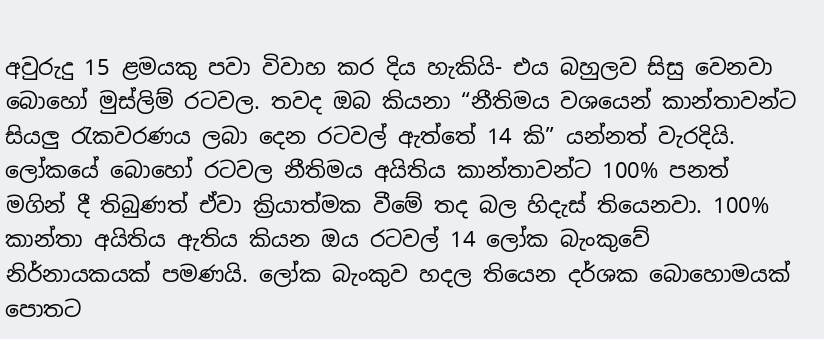අවුරුදු 15 ළමයකු පවා විවාහ කර දිය හැකියි- එය බහුලව සිසු වෙනවා බොහෝ මුස්ලිම් රටවල. තවද ඔබ කියනා “නීතිමය වශයෙන් කාන්තාවන්ට සියලු රැකවරණය ලබා දෙන රටවල් ඇත්තේ 14 කි” යන්නත් වැරදියි. ලෝකයේ බොහෝ රටවල නීතිමය අයිතිය කාන්තාවන්ට 100% පනත් මගින් දී තිබුණත් ඒවා ක්‍රියාත්මක වීමේ තද බල හිදැස් තියෙනවා. 100% කාන්තා අයිතිය ඇතිය කියන ඔය රටවල් 14 ලෝක බැංකුවේ නිර්නායකයක් පමණයි. ලෝක බැංකුව හදල තියෙන දර්ශක බොහොමයක් පොතට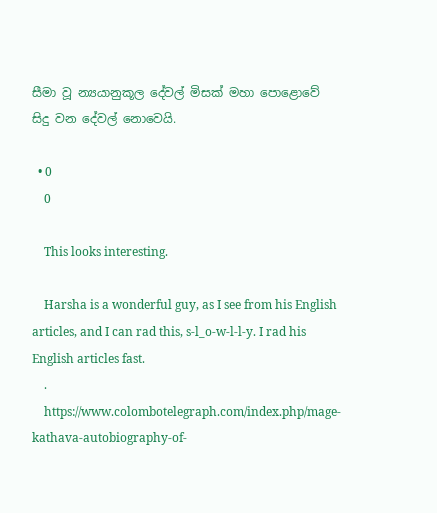සීමා වූ න්‍යයානුකූල දේවල් මිසක් මහා පොළොවේ සිදු වන දේවල් නොවෙයි.

  • 0
    0

    This looks interesting.

    Harsha is a wonderful guy, as I see from his English articles, and I can rad this, s-l_o-w-l-l-y. I rad his English articles fast.
    .
    https://www.colombotelegraph.com/index.php/mage-kathava-autobiography-of-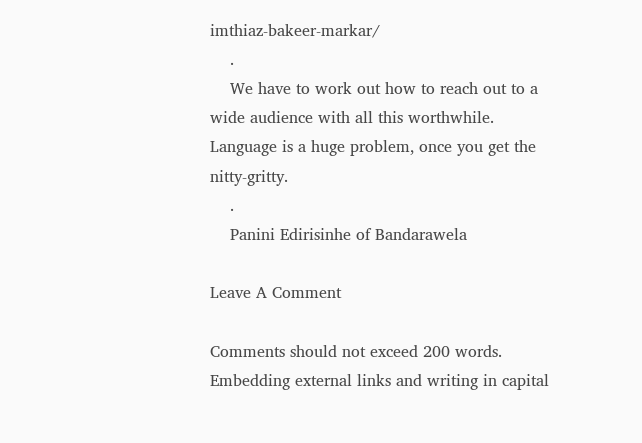imthiaz-bakeer-markar/
    .
    We have to work out how to reach out to a wide audience with all this worthwhile. Language is a huge problem, once you get the nitty-gritty.
    .
    Panini Edirisinhe of Bandarawela

Leave A Comment

Comments should not exceed 200 words. Embedding external links and writing in capital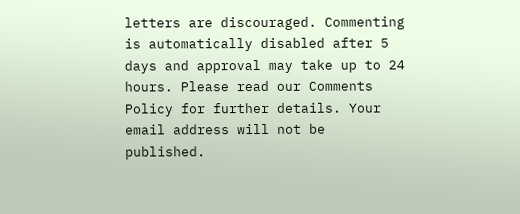letters are discouraged. Commenting is automatically disabled after 5 days and approval may take up to 24 hours. Please read our Comments Policy for further details. Your email address will not be published.